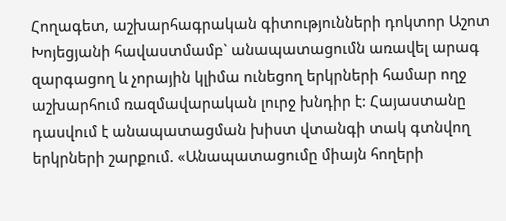Հողագետ, աշխարհագրական գիտությունների դոկտոր Աշոտ Խոյեցյանի հավաստմամբ` անապատացումն առավել արագ զարգացող և չորային կլիմա ունեցող երկրների համար ողջ աշխարհում ռազմավարական լուրջ խնդիր է: Հայաստանը դասվում է անապատացման խիստ վտանգի տակ գտնվող երկրների շարքում. «Անապատացումը միայն հողերի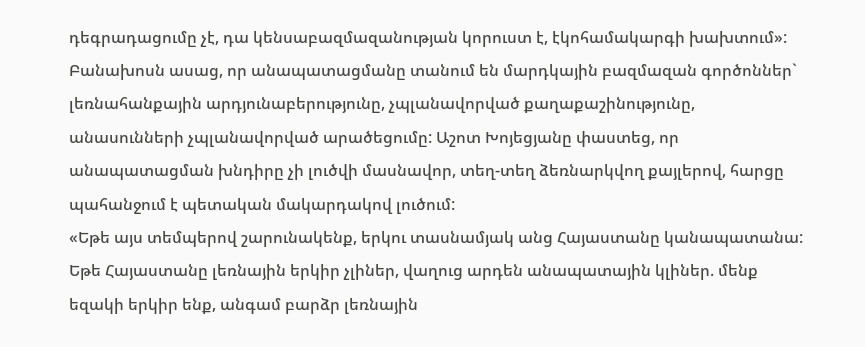դեգրադացումը չէ, դա կենսաբազմազանության կորուստ է, էկոհամակարգի խախտում»:
Բանախոսն ասաց, որ անապատացմանը տանում են մարդկային բազմազան գործոններ` լեռնահանքային արդյունաբերությունը, չպլանավորված քաղաքաշինությունը, անասունների չպլանավորված արածեցումը: Աշոտ Խոյեցյանը փաստեց, որ անապատացման խնդիրը չի լուծվի մասնավոր, տեղ-տեղ ձեռնարկվող քայլերով, հարցը պահանջում է պետական մակարդակով լուծում:
«Եթե այս տեմպերով շարունակենք, երկու տասնամյակ անց Հայաստանը կանապատանա: Եթե Հայաստանը լեռնային երկիր չլիներ, վաղուց արդեն անապատային կլիներ. մենք եզակի երկիր ենք, անգամ բարձր լեռնային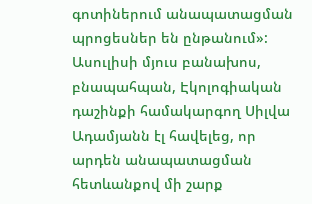գոտիներում անապատացման պրոցեսներ են ընթանում»:
Ասուլիսի մյուս բանախոս, բնապահպան, Էկոլոգիական դաշինքի համակարգող Սիլվա Ադամյանն էլ հավելեց, որ արդեն անապատացման հետևանքով մի շարք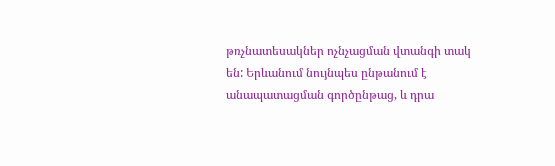թռչնատեսակներ ոչնչացման վտանգի տակ են: Երևանում նույնպես ընթանում է անապատացման գործընթաց, և դրա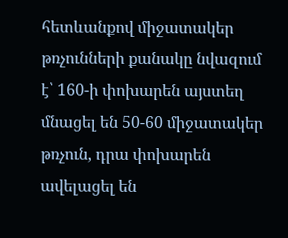հետևանքով միջատակեր թռչունների քանակը նվազում է՝ 160-ի փոխարեն այստեղ մնացել են 50-60 միջատակեր թռչուն, դրա փոխարեն ավելացել են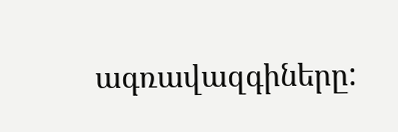ագռավազգիները: